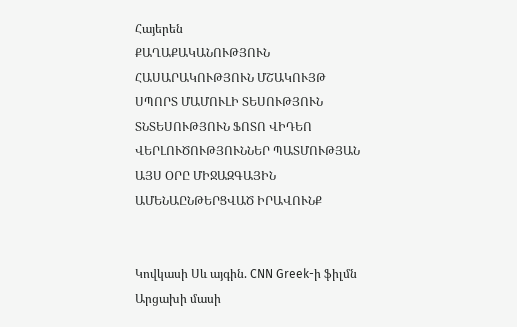Հայերեն
ՔԱՂԱՔԱԿԱՆՈՒԹՅՈՒՆ ՀԱՍԱՐԱԿՈՒԹՅՈՒՆ ՄՇԱԿՈՒՅԹ ՍՊՈՐՏ ՄԱՄՈՒԼԻ ՏԵՍՈՒԹՅՈՒՆ ՏՆՏԵՍՈՒԹՅՈՒՆ ՖՈՏՈ ՎԻԴԵՈ ՎԵՐԼՈՒԾՈՒԹՅՈՒՆՆԵՐ ՊԱՏՄՈՒԹՅԱՆ ԱՅՍ ՕՐԸ ՄԻՋԱԶԳԱՅԻՆ ԱՄԵՆԱԸՆԹԵՐՑՎԱԾ ԻՐԱՎՈՒՆՔ


Կովկասի Սև այգին. CNN Greek-ի ֆիլմն Արցախի մասի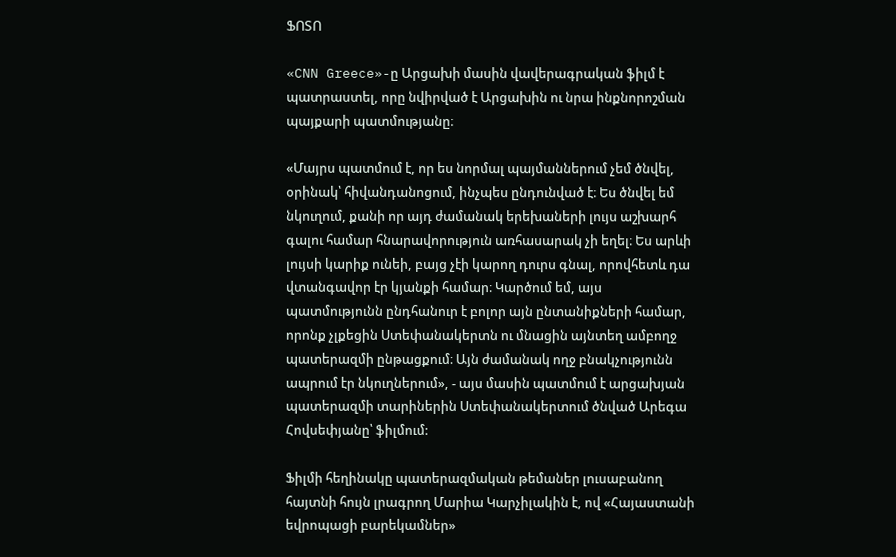ՖՈՏՈ

«CNN Greece»-ը Արցախի մասին վավերագրական ֆիլմ է պատրաստել, որը նվիրված է Արցախին ու նրա ինքնորոշման պայքարի պատմությանը։

«Մայրս պատմում է, որ ես նորմալ պայմաններում չեմ ծնվել, օրինակ՝ հիվանդանոցում, ինչպես ընդունված է։ Ես ծնվել եմ նկուղում, քանի որ այդ ժամանակ երեխաների լույս աշխարհ գալու համար հնարավորություն առհասարակ չի եղել։ Ես արևի լույսի կարիք ունեի, բայց չէի կարող դուրս գնալ, որովհետև դա վտանգավոր էր կյանքի համար։ Կարծում եմ, այս պատմությունն ընդհանուր է բոլոր այն ընտանիքների համար, որոնք չլքեցին Ստեփանակերտն ու մնացին այնտեղ ամբողջ պատերազմի ընթացքում։ Այն ժամանակ ողջ բնակչությունն ապրում էր նկուղներում», - այս մասին պատմում է արցախյան պատերազմի տարիներին Ստեփանակերտում ծնված Արեգա Հովսեփյանը՝ ֆիլմում:

Ֆիլմի հեղինակը պատերազմական թեմաներ լուսաբանող հայտնի հույն լրագրող Մարիա Կարչիլակին է, ով «Հայաստանի եվրոպացի բարեկամներ»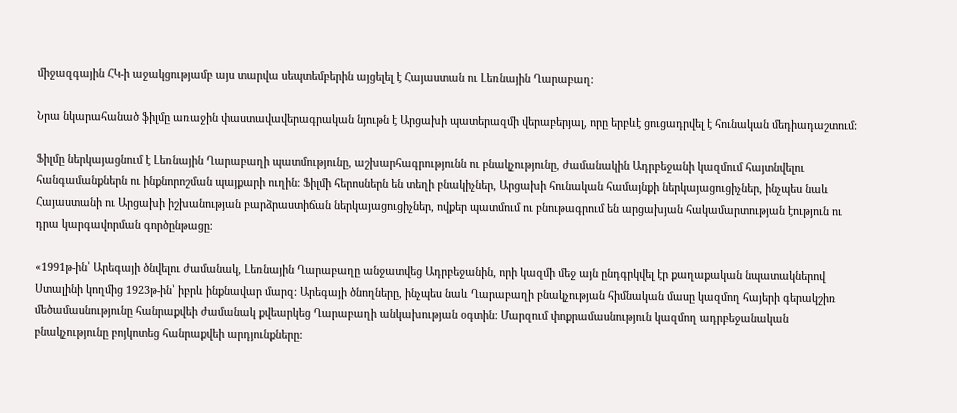միջազգային ՀԿ-ի աջակցությամբ այս տարվա սեպտեմբերին այցելել է Հայաստան ու Լեռնային Ղարաբաղ:

Նրա նկարահանած ֆիլմը առաջին փաստավավերագրական նյութն է Արցախի պատերազմի վերաբերյալ, որը երբևէ ցուցադրվել է հունական մեդիադաշտում:

Ֆիլմը ներկայացնում է Լեռնային Ղարաբաղի պատմությունը, աշխարհագրությունն ու բնակչությունը, ժամանակին Ադրբեջանի կազմում հայտնվելու հանգամանքներն ու ինքնորոշման պայքարի ուղին։ Ֆիլմի հերոսներն են տեղի բնակիչներ, Արցախի հունական համայնքի ներկայացուցիչներ, ինչպես նաև Հայաստանի ու Արցախի իշխանության բարձրաստիճան ներկայացուցիչներ, ովքեր պատմում ու բնութագրում են արցախյան հակամարտության էություն ու դրա կարգավորման գործընթացը։

«1991թ-ին՝ Արեգայի ծնվելու ժամանակ, Լեռնային Ղարաբաղը անջատվեց Ադրբեջանին, որի կազմի մեջ այն ընդգրկվել էր քաղաքական նպատակներով Ստալինի կողմից 1923թ-ին՝ իբրև ինքնավար մարզ: Արեգայի ծնողները, ինչպես նաև Ղարաբաղի բնակչության հիմնական մասը կազմող հայերի գերակշիռ մեծամասնությունը հանրաքվեի ժամանակ քվեարկեց Ղարաբաղի անկախության օգտին: Մարզում փոքրամասնություն կազմող ադրբեջանական բնակչությունը բոյկոտեց հանրաքվեի արդյունքները: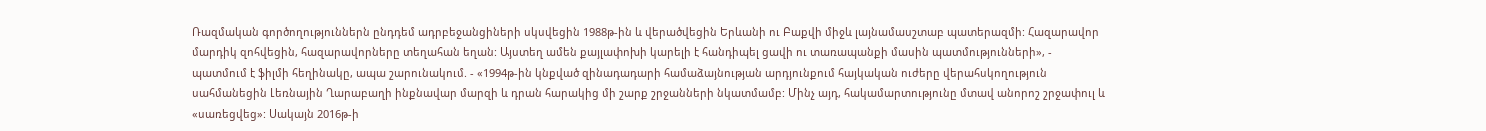Ռազմական գործողություններն ընդդեմ ադրբեջանցիների սկսվեցին 1988թ-ին և վերածվեցին Երևանի ու Բաքվի միջև լայնամասշտաբ պատերազմի: Հազարավոր մարդիկ զոհվեցին, հազարավորները տեղահան եղան: Այստեղ ամեն քայլափոխի կարելի է հանդիպել ցավի ու տառապանքի մասին պատմությունների», - պատմում է ֆիլմի հեղինակը, ապա շարունակում. - «1994թ-ին կնքված զինադադարի համաձայնության արդյունքում հայկական ուժերը վերահսկողություն սահմանեցին Լեռնային Ղարաբաղի ինքնավար մարզի և դրան հարակից մի շարք շրջանների նկատմամբ: Մինչ այդ, հակամարտությունը մտավ անորոշ շրջափուլ և «սառեցվեց»: Սակայն 2016թ-ի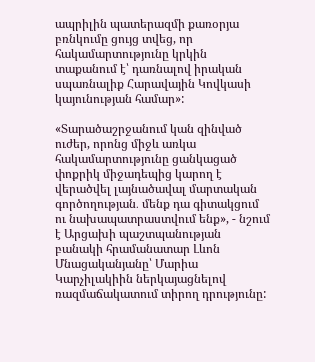ապրիլին պատերազմի քառօրյա բռնկումը ցույց տվեց, որ հակամարտությունը կրկին տաքանում է՝ դառնալով իրական սպառնալիք Հարավային Կովկասի կայունության համար»:

«Տարածաշրջանում կան զինված ուժեր, որոնց միջև առկա հակամարտությունը ցանկացած փոքրիկ միջադեպից կարող է վերածվել լայնածավալ մարտական գործողության․ մենք դա գիտակցում ու նախապատրաստվում ենք», - նշում է Արցախի պաշտպանության բանակի հրամանատար Լևոն Մնացականյանը՝ Մարիա Կարչիլակիին ներկայացնելով ռազմաճակատում տիրող դրությունը: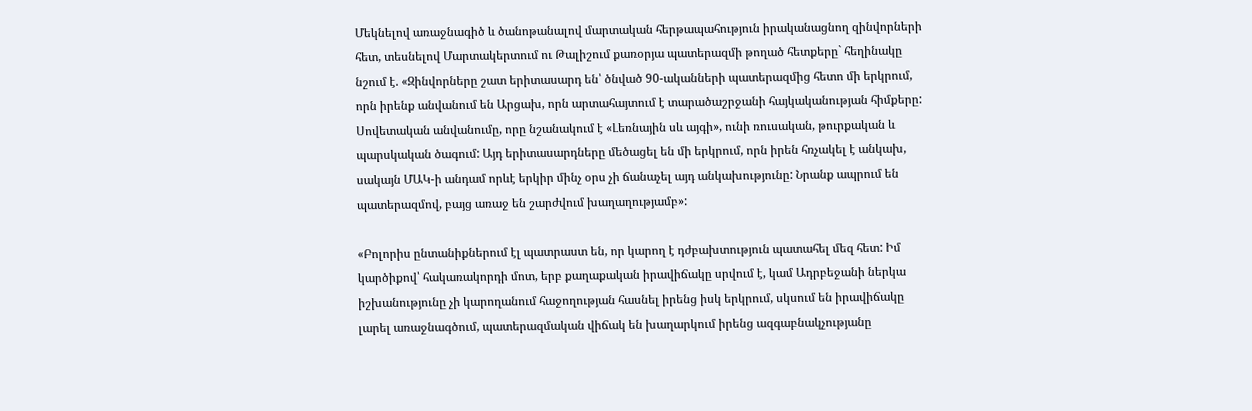Մեկնելով առաջնագիծ և ծանոթանալով մարտական հերթապահություն իրականացնող զինվորների հետ, տեսնելով Մարտակերտում ու Թալիշում քառօրյա պատերազմի թողած հետքերը` հեղինակը նշում է. «Զինվորները շատ երիտասարդ են՝ ծնված 90-ականների պատերազմից հետո մի երկրում, որն իրենք անվանում են Արցախ, որն արտահայտում է տարածաշրջանի հայկականության հիմքերը: Սովետական անվանումը, որը նշանակում է «Լեռնային սև այգի», ունի ռուսական, թուրքական և պարսկական ծագում: Այդ երիտասարդները մեծացել են մի երկրում, որն իրեն հռչակել է անկախ, սակայն ՄԱԿ-ի անդամ որևէ երկիր մինչ օրս չի ճանաչել այդ անկախությունը: Նրանք ապրում են պատերազմով, բայց առաջ են շարժվում խաղաղությամբ»:

«Բոլորիս ընտանիքներում էլ պատրաստ են, որ կարող է դժբախտություն պատահել մեզ հետ: Իմ կարծիքով՝ հակառակորդի մոտ, երբ քաղաքական իրավիճակը սրվում է, կամ Ադրբեջանի ներկա իշխանությունը չի կարողանում հաջողության հասնել իրենց իսկ երկրում, սկսում են իրավիճակը լարել առաջնագծում, պատերազմական վիճակ են խաղարկում իրենց ազգաբնակչությանը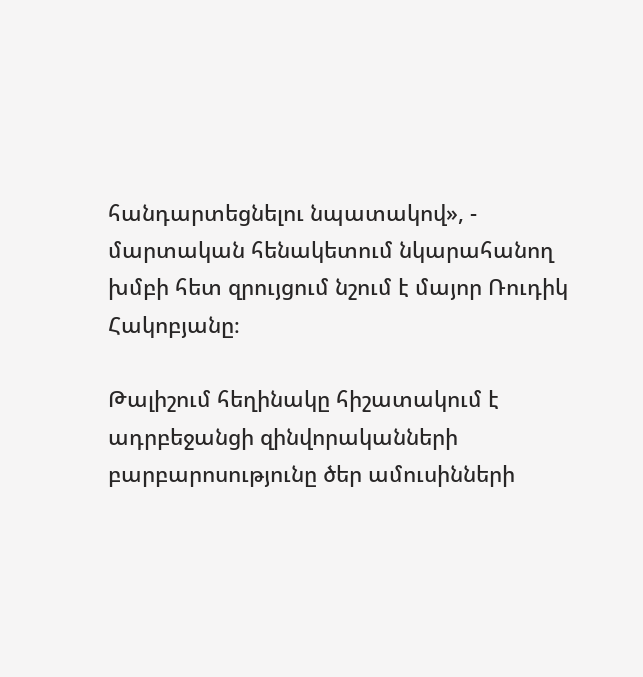հանդարտեցնելու նպատակով», - մարտական հենակետում նկարահանող խմբի հետ զրույցում նշում է մայոր Ռուդիկ Հակոբյանը։

Թալիշում հեղինակը հիշատակում է ադրբեջանցի զինվորականների բարբարոսությունը ծեր ամուսինների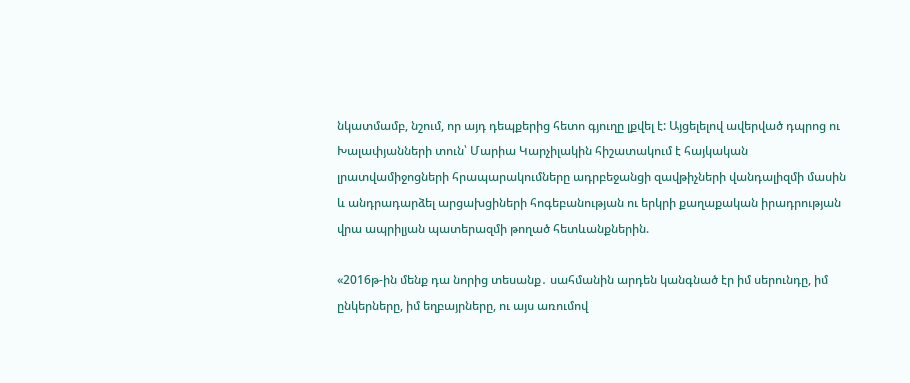նկատմամբ, նշում, որ այդ դեպքերից հետո գյուղը լքվել է: Այցելելով ավերված դպրոց ու Խալափյանների տուն՝ Մարիա Կարչիլակին հիշատակում է հայկական լրատվամիջոցների հրապարակումները ադրբեջանցի զավթիչների վանդալիզմի մասին և անդրադարձել արցախցիների հոգեբանության ու երկրի քաղաքական իրադրության վրա ապրիլյան պատերազմի թողած հետևանքներին.

«2016թ-ին մենք դա նորից տեսանք․ սահմանին արդեն կանգնած էր իմ սերունդը, իմ ընկերները, իմ եղբայրները, ու այս առումով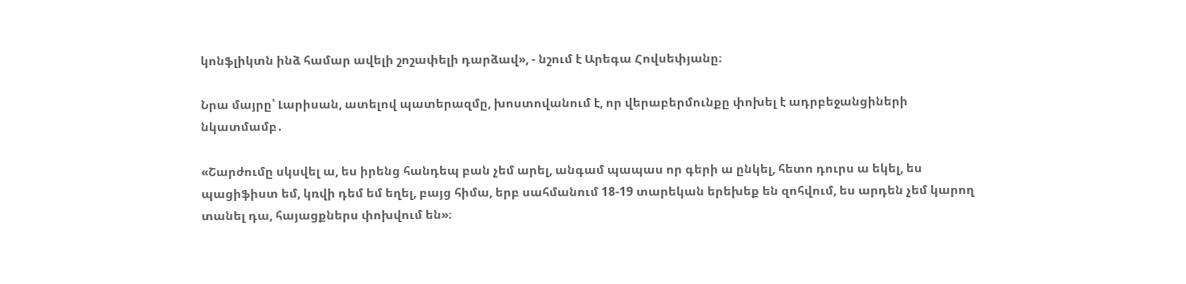կոնֆլիկտն ինձ համար ավելի շոշափելի դարձավ», - նշում է Արեգա Հովսեփյանը։

Նրա մայրը՝ Լարիսան, ատելով պատերազմը, խոստովանում է, որ վերաբերմունքը փոխել է ադրբեջանցիների նկատմամբ․

«Շարժումը սկսվել ա, ես իրենց հանդեպ բան չեմ արել, անգամ պապաս որ գերի ա ընկել, հետո դուրս ա եկել, ես պացիֆիստ եմ, կռվի դեմ եմ եղել, բայց հիմա, երբ սահմանում 18-19 տարեկան երեխեք են զոհվում, ես արդեն չեմ կարող տանել դա, հայացքներս փոխվում են»։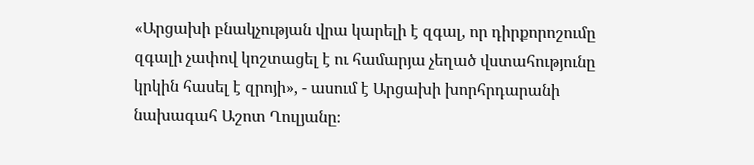«Արցախի բնակչության վրա կարելի է զգալ, որ դիրքորոշումը զգալի չափով կոշտացել է ու համարյա չեղած վստահությունը կրկին հասել է զրոյի», - ասում է Արցախի խորհրդարանի նախագահ Աշոտ Ղուլյանը։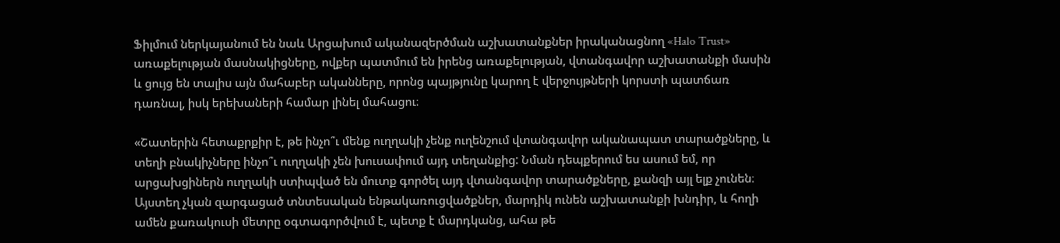Ֆիլմում ներկայանում են նաև Արցախում ականազերծման աշխատանքներ իրականացնող «Halo Trust» առաքելության մասնակիցները, ովքեր պատմում են իրենց առաքելության, վտանգավոր աշխատանքի մասին և ցույց են տալիս այն մահաբեր ականները, որոնց պայթյունը կարող է վերջույթների կորստի պատճառ դառնալ, իսկ երեխաների համար լինել մահացու։

«Շատերին հետաքրքիր է, թե ինչո՞ւ մենք ուղղակի չենք ուղենշում վտանգավոր ականապատ տարածքները, և տեղի բնակիչները ինչո՞ւ ուղղակի չեն խուսափում այդ տեղանքից: Նման դեպքերում ես ասում եմ, որ արցախցիներն ուղղակի ստիպված են մուտք գործել այդ վտանգավոր տարածքները, քանզի այլ ելք չունեն։ Այստեղ չկան զարգացած տնտեսական ենթակառուցվածքներ, մարդիկ ունեն աշխատանքի խնդիր, և հողի ամեն քառակուսի մետրը օգտագործվում է, պետք է մարդկանց, ահա թե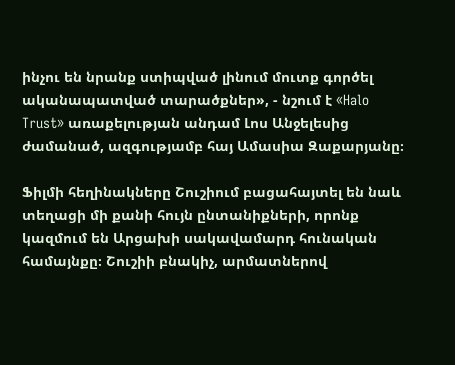ինչու են նրանք ստիպված լինում մուտք գործել ականապատված տարածքներ», - նշում է «Halo Trust» առաքելության անդամ Լոս Անջելեսից ժամանած, ազգությամբ հայ Ամասիա Զաքարյանը։

Ֆիլմի հեղինակները Շուշիում բացահայտել են նաև տեղացի մի քանի հույն ընտանիքների, որոնք կազմում են Արցախի սակավամարդ հունական համայնքը։ Շուշիի բնակիչ, արմատներով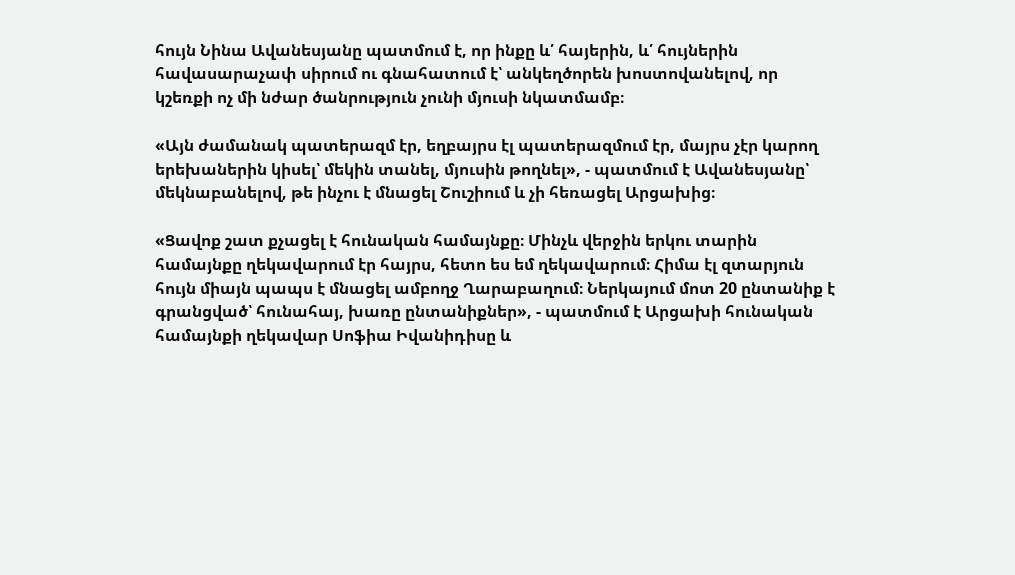հույն Նինա Ավանեսյանը պատմում է, որ ինքը և՛ հայերին, և՛ հույներին հավասարաչափ սիրում ու գնահատում է՝ անկեղծորեն խոստովանելով, որ կշեռքի ոչ մի նժար ծանրություն չունի մյուսի նկատմամբ։

«Այն ժամանակ պատերազմ էր, եղբայրս էլ պատերազմում էր, մայրս չէր կարող երեխաներին կիսել՝ մեկին տանել, մյուսին թողնել», - պատմում է Ավանեսյանը՝ մեկնաբանելով, թե ինչու է մնացել Շուշիում և չի հեռացել Արցախից։

«Ցավոք շատ քչացել է հունական համայնքը։ Մինչև վերջին երկու տարին համայնքը ղեկավարում էր հայրս, հետո ես եմ ղեկավարում։ Հիմա էլ զտարյուն հույն միայն պապս է մնացել ամբողջ Ղարաբաղում։ Ներկայում մոտ 20 ընտանիք է գրանցված՝ հունահայ, խառը ընտանիքներ», - պատմում է Արցախի հունական համայնքի ղեկավար Սոֆիա Իվանիդիսը և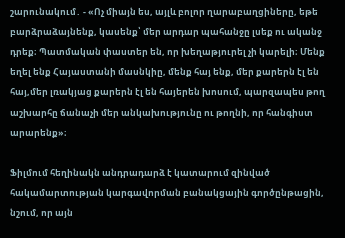շարունակում․ - «Ոչ միայն ես, այլև բոլոր ղարաբաղցիները, եթե բարձրաձայնենք, կասենք՝ մեր արդար պահանջը լսեք ու ականջ դրեք։ Պատմական փաստեր են, որ խեղաթյուրել չի կարելի։ Մենք եղել ենք Հայաստանի մասնկիը, մենք հայ ենք, մեր քարերն էլ են հայ,մեր լռակյաց քարերն էլ են հայերեն խոսում, պարզապես թող աշխարհը ճանաչի մեր անկախությունը ու թողնի, որ հանգիստ արարենք»։

Ֆիլմում հեղինակն անդրադարձ է կատարում զինված հակամարտության կարգավորման բանակցային գործընթացին, նշում, որ այն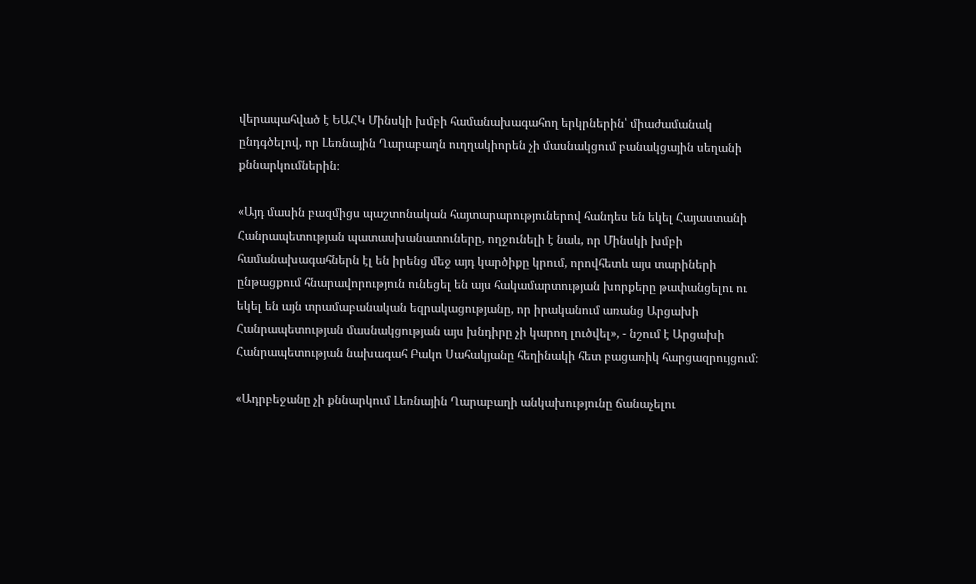վերապահված է ԵԱՀԿ Մինսկի խմբի համանախագահող երկրներին՝ միաժամանակ ընդգծելով, որ Լեռնային Ղարաբաղն ուղղակիորեն չի մասնակցում բանակցային սեղանի քննարկումներին։

«Այդ մասին բազմիցս պաշտոնական հայտարարություներով հանդես են եկել Հայաստանի Հանրապետության պատասխանատուները, ողջունելի է նաև, որ Մինսկի խմբի համանախագահներն էլ են իրենց մեջ այդ կարծիքը կրում, որովհետև այս տարիների ընթացքում հնարավորություն ունեցել են այս հակամարտության խորքերը թափանցելու ու եկել են այն տրամաբանական եզրակացությանը, որ իրականում առանց Արցախի Հանրապետության մասնակցության այս խնդիրը չի կարող լուծվել», - նշում է Արցախի Հանրապետության նախագահ Բակո Սահակյանը հեղինակի հետ բացառիկ հարցազրույցում։

«Ադրբեջանը չի քննարկում Լեռնային Ղարաբաղի անկախությունը ճանաչելու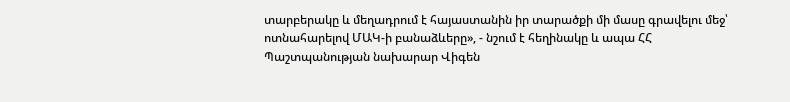տարբերակը և մեղադրում է հայաստանին իր տարածքի մի մասը գրավելու մեջ՝ ոտնահարելով ՄԱԿ-ի բանաձևերը», - նշում է հեղինակը և ապա ՀՀ Պաշտպանության նախարար Վիգեն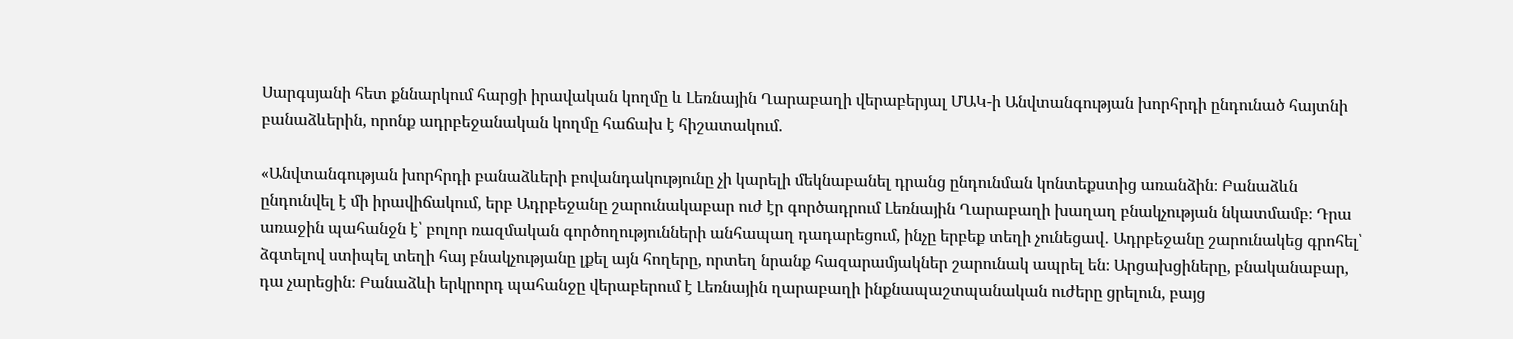Սարգսյանի հետ քննարկում հարցի իրավական կողմը և Լեռնային Ղարաբաղի վերաբերյալ ՄԱԿ-ի Անվտանգության խորհրդի ընդունած հայտնի բանաձևերին, որոնք ադրբեջանական կողմը հաճախ է հիշատակում.

«Անվտանգության խորհրդի բանաձևերի բովանդակությունը չի կարելի մեկնաբանել դրանց ընդունման կոնտեքստից առանձին։ Բանաձևն ընդունվել է մի իրավիճակում, երբ Ադրբեջանը շարունակաբար ուժ էր գործադրում Լեռնային Ղարաբաղի խաղաղ բնակչության նկատմամբ։ Դրա առաջին պահանջն է՝ բոլոր ռազմական գործողությունների անհապաղ դադարեցում, ինչը երբեք տեղի չունեցավ․ Ադրբեջանը շարունակեց գրոհել՝ ձգտելով ստիպել տեղի հայ բնակչությանը լքել այն հողերը, որտեղ նրանք հազարամյակներ շարունակ ապրել են։ Արցախցիները, բնականաբար, դա չարեցին։ Բանաձևի երկրորդ պահանջը վերաբերում է Լեռնային ղարաբաղի ինքնապաշտպանական ուժերը ցրելուն, բայց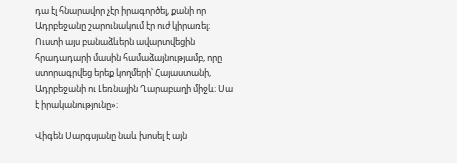դա էլ հնարավոր չէր իրագործել, քանի որ Ադրբեջանը շարունակում էր ուժ կիրառել։ Ուստի այս բանաձևերն ավարտվեցին հրադադարի մասին համաձայնությամբ, որը ստորագրվեց երեք կողմերի՝ Հայաստանի, Ադրբեջանի ու Լեռնային Ղարաբաղի միջև։ Սա է իրականությունը»։

Վիգեն Սարգսյանը նաև խոսել է այն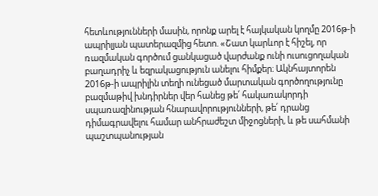հետևությունների մասին, որոնք արել է հայկական կողմը 2016թ-ի ապրիլյան պատերազմից հետո. «Շատ կարևոր է հիշել, որ ռազմական գործում ցանկացած վարժանք ունի ուսուցողական բաղադրիչ և եզրակացություն անելու հիմքեր։ Ակնհայտորեն 2016թ-ի ապրիլին տեղի ունեցած մարտական գործողությունը բազմաթիվ խնդիրներ վեր հանեց թե՛ հակառակորդի սպառազինության հնարավորությունների, թե՛ դրանց դիմագրավելու համար անհրաժեշտ միջոցների, և թե սահմանի պաշտպանության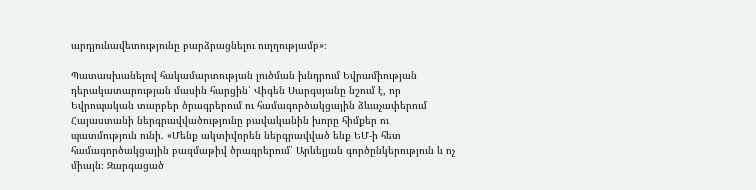արդյունավետությունը բարձրացնելու ուղղությամբ»։

Պատասխանելով հակամարտության լուծման խնդրում Եվրամիության դերակատարության մասին հարցին՝ Վիգեն Սարգսյանը նշում է, որ Եվրոպական տարբեր ծրագրերում ու համագործակցային ձևաչափերում Հայաստանի ներգրավվածությունը բավականին խորը հիմքեր ու պատմություն ունի. «Մենք ակտիվորեն ներգրավված ենք ԵՄ-ի հետ համագործակցային բազմաթիվ ծրագրերում՝ Արևելյան գործընկերություն և ոչ միայն։ Զարգացած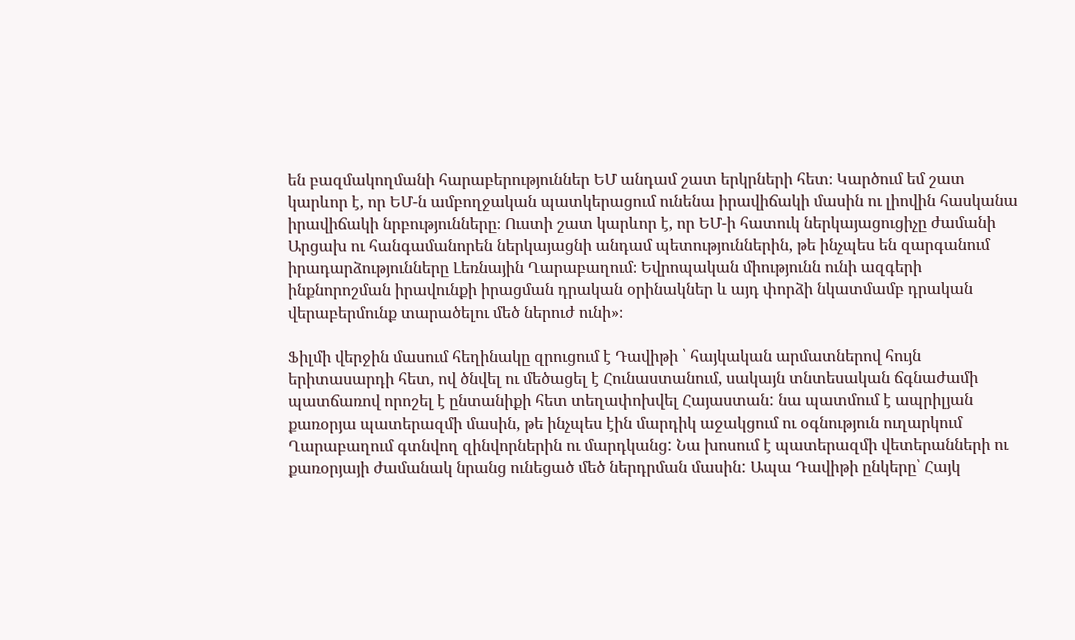են բազմակողմանի հարաբերություններ ԵՄ անդամ շատ երկրների հետ։ Կարծում եմ շատ կարևոր է, որ ԵՄ-ն ամբողջական պատկերացում ունենա իրավիճակի մասին ու լիովին հասկանա իրավիճակի նրբությունները։ Ուստի շատ կարևոր է, որ ԵՄ-ի հատուկ ներկայացուցիչը ժամանի Արցախ ու հանգամանորեն ներկայացնի անդամ պետություններին, թե ինչպես են զարգանում իրադարձությունները Լեռնային Ղարաբաղում։ Եվրոպական միությունն ունի ազգերի ինքնորոշման իրավունքի իրացման դրական օրինակներ և այդ փորձի նկատմամբ դրական վերաբերմունք տարածելու մեծ ներուժ ունի»։

Ֆիլմի վերջին մասում հեղինակը զրուցում է Դավիթի ՝ հայկական արմատներով հույն երիտասարդի հետ, ով ծնվել ու մեծացել է Հունաստանում, սակայն տնտեսական ճգնաժամի պատճառով որոշել է ընտանիքի հետ տեղափոխվել Հայաստան: նա պատմում է ապրիլյան քառօրյա պատերազմի մասին, թե ինչպես էին մարդիկ աջակցում ու օգնություն ուղարկում Ղարաբաղում գտնվող զինվորներին ու մարդկանց: Նա խոսում է պատերազմի վետերանների ու քառօրյայի ժամանակ նրանց ունեցած մեծ ներդրման մասին: Ապա Դավիթի ընկերը՝ Հայկ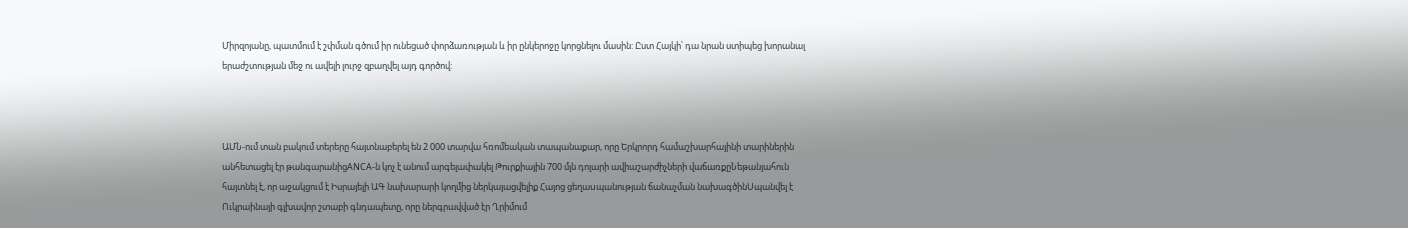Միրզոյանը, պատմում է շփման գծում իր ունեցած փորձառության և իր ընկերոջը կորցնելու մասին: Ըստ Հայկի՝ դա նրան ստիպեց խորանալ երաժշտության մեջ ու ավելի լուրջ զբաղվել այդ գործով:



ԱՄՆ-ում տան բակում տերերը հայտնաբերել են 2 000 տարվա հռոմեական տապանաքար, որը Երկրորդ համաշխարհայինի տարիներին անհետացել էր թանգարանիցANCA-ն կոչ է անում արգելափակել Թուրքիային 700 մլն դոլարի ավիաշարժիչների վաճառքըՆեթանյահուն հայտնել է, որ աջակցում է Իսրայելի ԱԳ նախարարի կողմից ներկայացվելիք Հայոց ցեղաuպանության ճանաչման նախագծինUպանվել է Ուկրաինայի գլխավոր շտաբի գնդապետը, որը ներգրավված էր Ղրիմում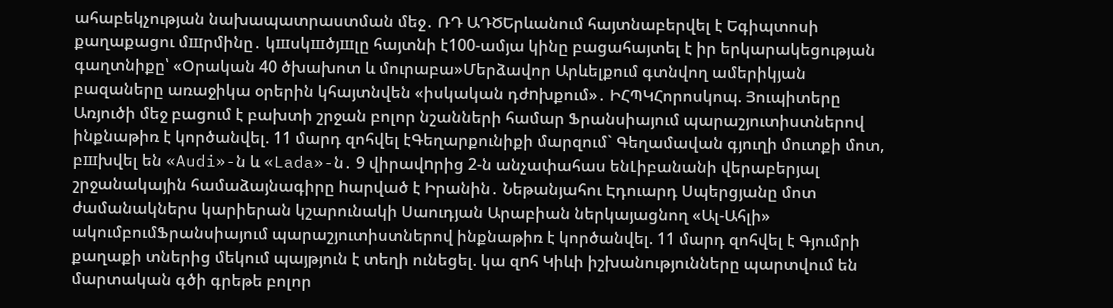ահաբեկչության նախապատրաստման մեջ․ ՌԴ ԱԴԾԵրևանում հայտնաբերվել է Եգիպտոսի քաղաքացու մшրմինը․ կшսկшծյшլը հայտնի է100-ամյա կինը բացահայտել է իր երկարակեցության գաղտնիքը՝ «Օրական 40 ծխախոտ և մուրաբա»Մերձավոր Արևելքում գտնվող ամերիկյան բազաները առաջիկա օրերին կհայտնվեն «իսկական դժnխքում»․ ԻՀՊԿՀորոսկոպ. Յուպիտերը Առյուծի մեջ բացում է բախտի շրջան բոլոր նշանների համար Ֆրանսիայում պարաշյուտիստներով ինքնաթիռ է կործանվել. 11 մարդ զոհվել էԳեղարքունիքի մարզում` Գեղամավան գյուղի մուտքի մոտ, բшխվել են «Audi»-ն և «Lada»-ն․ 9 վիրավnրից 2-ն անչափահաս ենԼիբանանի վերաբերյալ շրջանակային համաձայնագիրը hարված է Իրանին․ Նեթանյահու Էդուարդ Սպերցյանը մոտ ժամանակներս կարիերան կշարունակի Սաուդյան Արաբիան ներկայացնող «Ալ-Ահլի» ակումբումՖրանսիայում պարաշյուտիստներով ինքնաթիռ է կործանվել. 11 մարդ զոհվել է Գյումրի քաղաքի տներից մեկում պայթյուն է տեղի ունեցել. կա զnհ Կիևի իշխանությունները պարտվում են մարտական գծի գրեթե բոլոր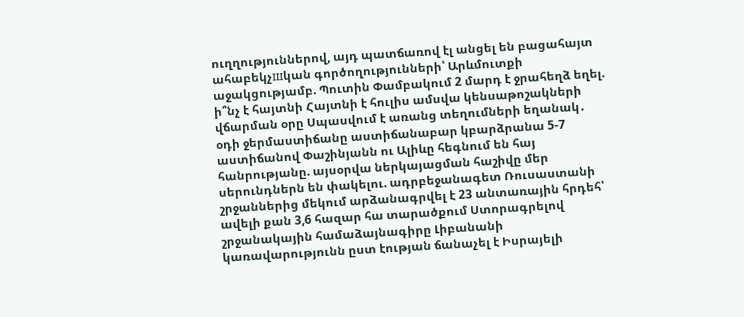ուղղություններով, այդ պատճառով էլ անցել են բացահայտ ահաբեկչшկան գործողությունների՝ Արևմուտքի աջակցությամբ. Պուտին Փամբակում 2 մարդ է ջրահեղձ եղել. ի՞նչ է հայտնի Հայտնի է հուլիս ամսվա կենսաթոշակների վճարման օրը Սպասվում է առանց տեղումների եղանակ․ օդի ջերմաստիճանը աստիճանաբար կբարձրանա 5-7 աստիճանով Փաշինյանն ու Ալիևը հեգնում են հայ հանրությանը. այսօրվա ներկայացման հաշիվը մեր սերունդներն են փակելու. ադրբեջանագետ Ռուսաստանի շրջաններից մեկում արձանագրվել է 23 անտառային հրդեհ՝ ավելի քան 3,6 հազար հա տարածքում Ստորագրելով շրջանակային համաձայնագիրը Լիբանանի կառավարությունն ըստ էության ճանաչել է Իսրայելի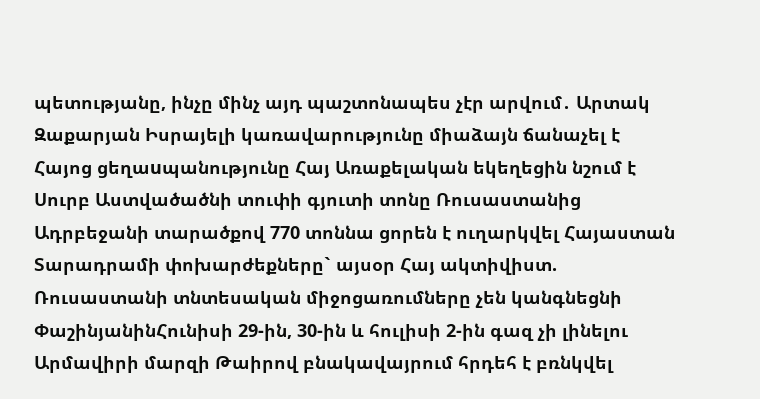պետությանը, ինչը մինչ այդ պաշտոնապես չէր արվում․ Արտակ Զաքարյան Իսրայելի կառավարությունը միաձայն ճանաչել է Հայոց ցեղաuպանությունը Հայ Առաքելական եկեղեցին նշում է Սուրբ Աստվածածնի տուփի գյուտի տոնը Ռուսաստանից Ադրբեջանի տարածքով 770 տոննա ցորեն է ուղարկվել Հայաստան Տարադրամի փոխարժեքները` այսօր Հայ ակտիվիստ. Ռուսաստանի տնտեսական միջոցառումները չեն կանգնեցնի ՓաշինյանինՀունիսի 29-ին, 30-ին և հուլիսի 2-ին գազ չի լինելու Արմավիրի մարզի Թաիրով բնակավայրում հրդեհ է բռնկվել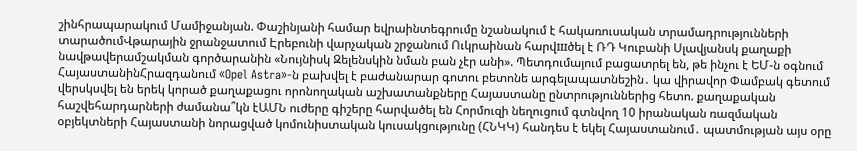շինհրապարակում Մամիջանյան. Փաշինյանի համար եվրաինտեգրումը նշանակում է հակառուսական տրամադրությունների տարածումՎթարային ջրանջատում Էրեբունի վարչական շրջանում Ուկրաինան հարվшծել է ՌԴ Կուբանի Սլավյանսկ քաղաքի նավթավերամշակման գործարանին «Նույնիսկ Զելենսկին նման բան չէր անի». Պետդումայում բացատրել են, թե ինչու է ԵՄ-ն օգնում ՀայաստանինՀրազդանում «Opel Astra»-ն բախվել է բաժանարար գոտու բետոնե արգելապատնեշին․ կա վիրավոր Փամբակ գետում վերսկսվել են երեկ կորած քաղաքացու որոնողական աշխատանքները Հայաստանը ընտրություններից հետո. քաղաքական հաշվեհարդարների ժամանա՞կն էԱՄՆ ուժերը գիշերը հարվածել են Հորմուզի նեղուցում գտնվող 10 իրանական ռազմական օբյեկտների Հայաստանի նորացված կոմունիստական կուսակցությունը (ՀՆԿԿ) հանդես է եկել Հայաստանում․ պատմության այս օրը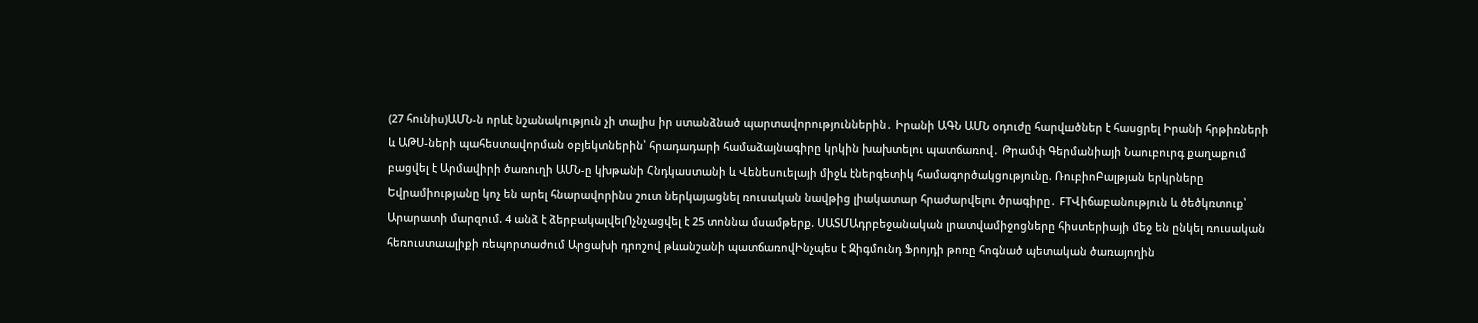(27 հունիս)ԱՄՆ-ն որևէ նշանակություն չի տալիս իր ստանձնած պարտավորություններին․ Իրանի ԱԳՆ ԱՄՆ օդուժը հարվшծներ է հասցրել Իրանի հրթիռների և ԱԹՍ-ների պահեստավորման օբյեկտներին՝ հրադադարի համաձայնագիրը կրկին խախտելու պատճառով․ Թրամփ Գերմանիայի Նաուբուրգ քաղաքում բացվել է Արմավիրի ծառուղի ԱՄՆ-ը կխթանի Հնդկաստանի և Վենեսուելայի միջև էներգետիկ համագործակցությունը. ՌուբիոԲալթյան երկրները Եվրամիությանը կոչ են արել հնարավորինս շուտ ներկայացնել ռուսական նավթից լիակատար հրաժարվելու ծրագիրը․ FTՎիճաբանություն և ծեծկռտուք՝ Արարատի մարզում. 4 անձ է ձերբակալվելՈչնչացվել է 25 տոննա մսամթերք. ՍԱՏՄԱդրբեջանական լրատվամիջոցները հիստերիայի մեջ են ընկել ռուսական հեռուստաալիքի ռեպորտաժում Արցախի դրոշով թևանշանի պատճառովԻնչպես է Զիգմունդ Ֆրոյդի թոռը հոգնած պետական ծառայողին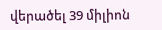վերածել 39 միլիոն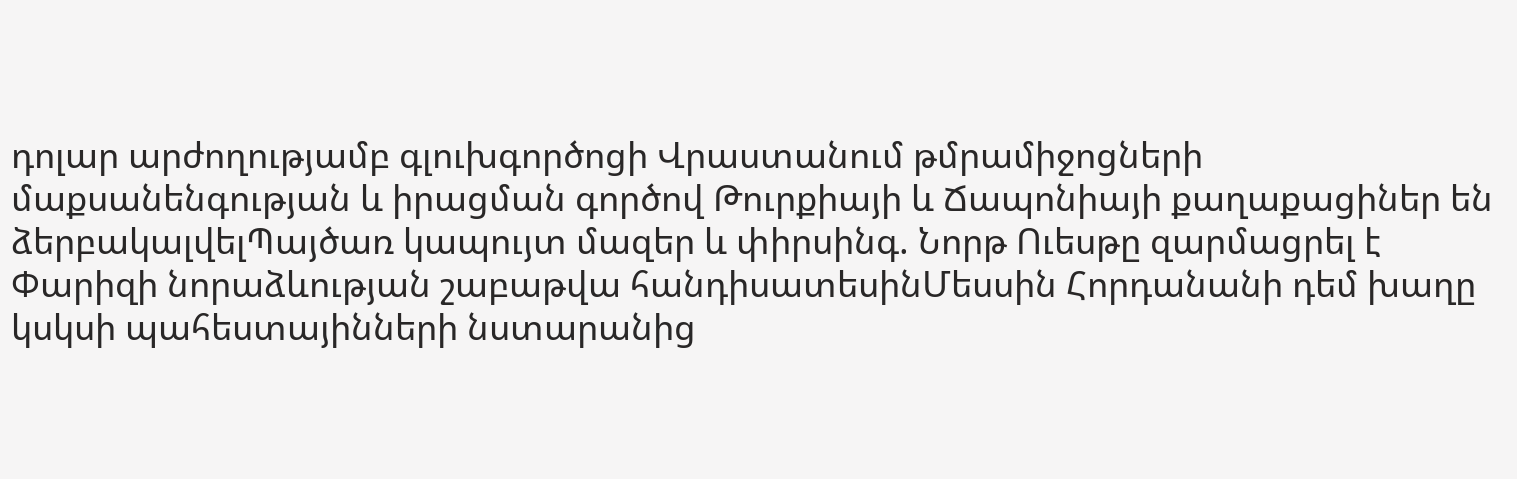դոլար արժողությամբ գլուխգործոցի Վրաստանում թմրամիջոցների մաքսանենգության և իրացման գործով Թուրքիայի և Ճապոնիայի քաղաքացիներ են ձերբակալվելՊայծառ կապույտ մազեր և փիրսինգ. Նորթ Ուեսթը զարմացրել է Փարիզի նորաձևության շաբաթվա հանդիսատեսինՄեսսին Հորդանանի դեմ խաղը կսկսի պահեստայինների նստարանից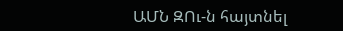ԱՄՆ ԶՈւ-ն հայտնել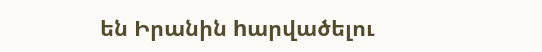են Իրանին hարվածելու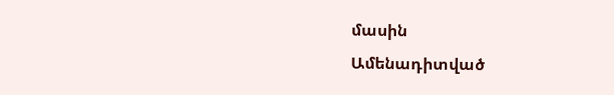մասին
Ամենադիտված